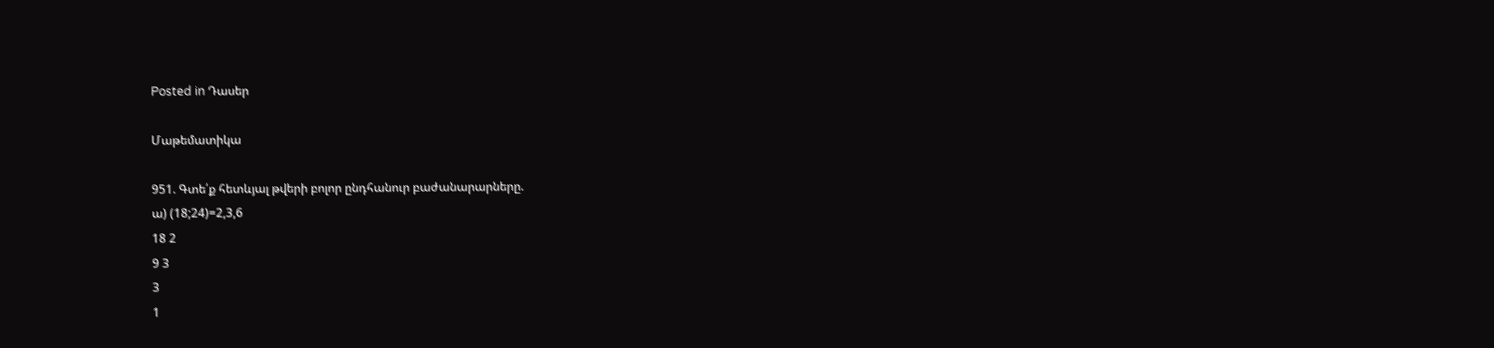Posted in Դասեր

Մաթեմատիկա

951. Գտե՛ք հետևյալ թվերի բոլոր ընդհանուր բաժանարարները.
ա) (18;24)=2,3,6
18 2
9 3
3
1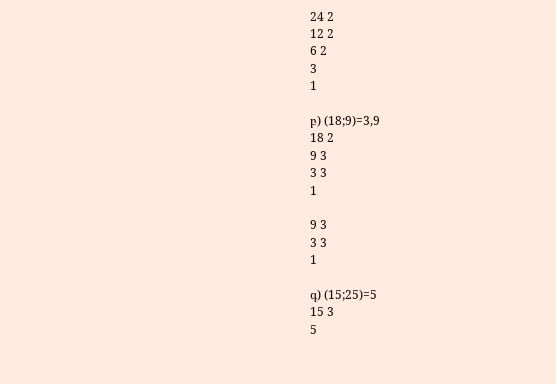24 2
12 2
6 2
3
1

բ) (18;9)=3,9
18 2
9 3
3 3
1

9 3
3 3
1

գ) (15;25)=5
15 3
5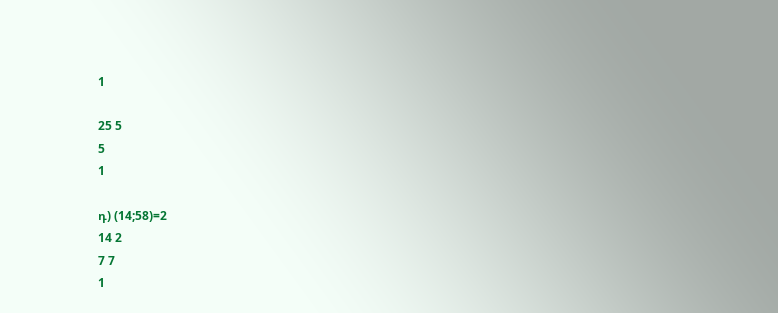1

25 5
5
1

դ) (14;58)=2
14 2
7 7
1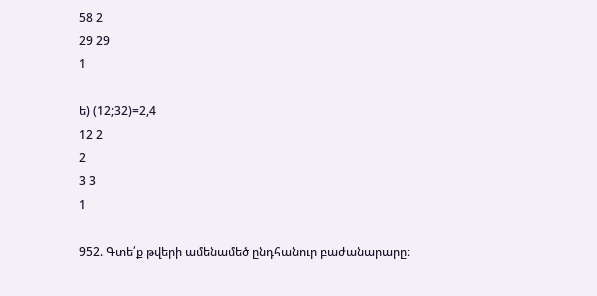58 2
29 29
1

ե) (12;32)=2,4
12 2
2
3 3
1

952. Գտե՛ք թվերի ամենամեծ ընդհանուր բաժանարարը։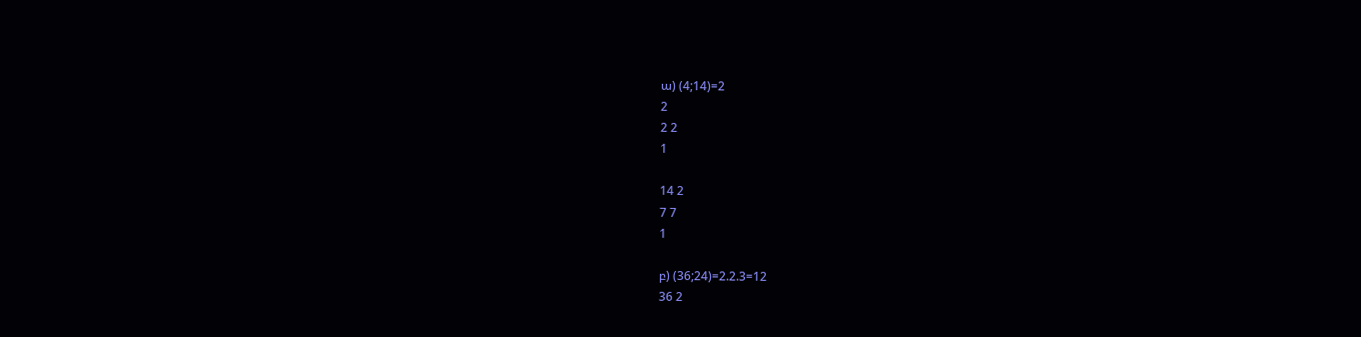ա) (4;14)=2
2
2 2
1

14 2
7 7
1

բ) (36;24)=2.2.3=12
36 2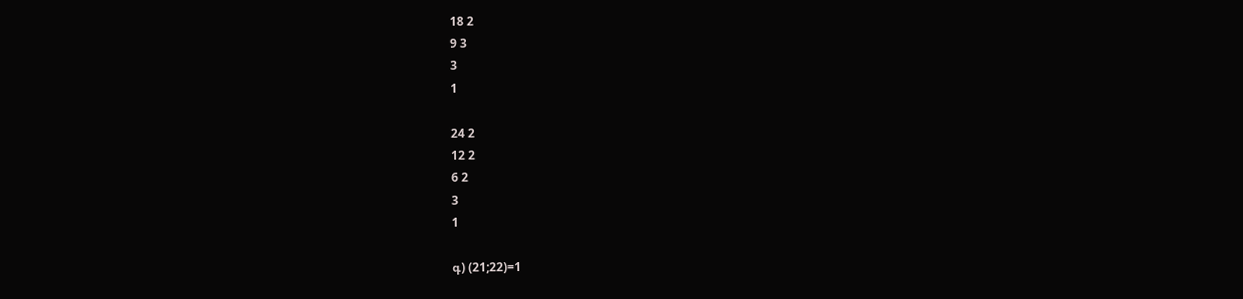18 2
9 3
3
1

24 2
12 2
6 2
3
1

գ) (21;22)=1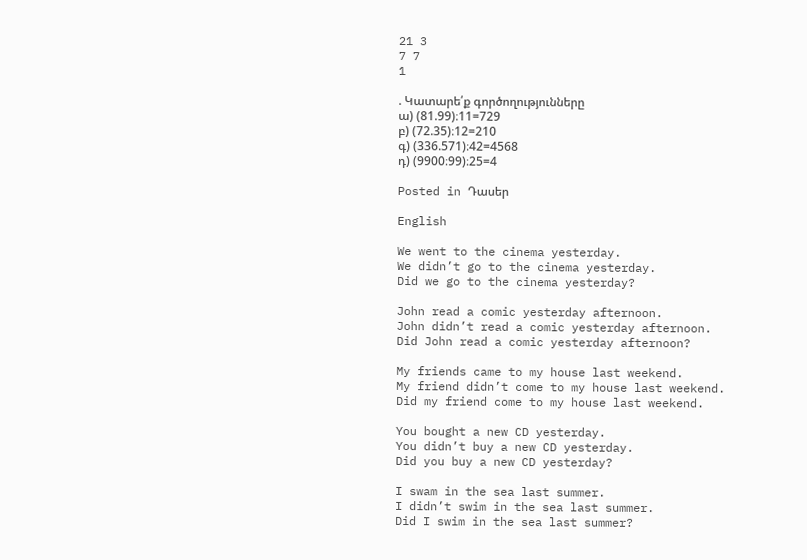21 3
7 7
1

. Կատարե՛ք գործողությունները
ա) (81.99)։11=729
բ) (72.35)։12=210
գ) (336.571)։42=4568
դ) (9900։99)։25=4

Posted in Դասեր

English

We went to the cinema yesterday.
We didn’t go to the cinema yesterday.
Did we go to the cinema yesterday?

John read a comic yesterday afternoon.
John didn’t read a comic yesterday afternoon.
Did John read a comic yesterday afternoon?

My friends came to my house last weekend.
My friend didn’t come to my house last weekend.
Did my friend come to my house last weekend.

You bought a new CD yesterday.
You didn’t buy a new CD yesterday.
Did you buy a new CD yesterday?

I swam in the sea last summer.
I didn’t swim in the sea last summer.
Did I swim in the sea last summer?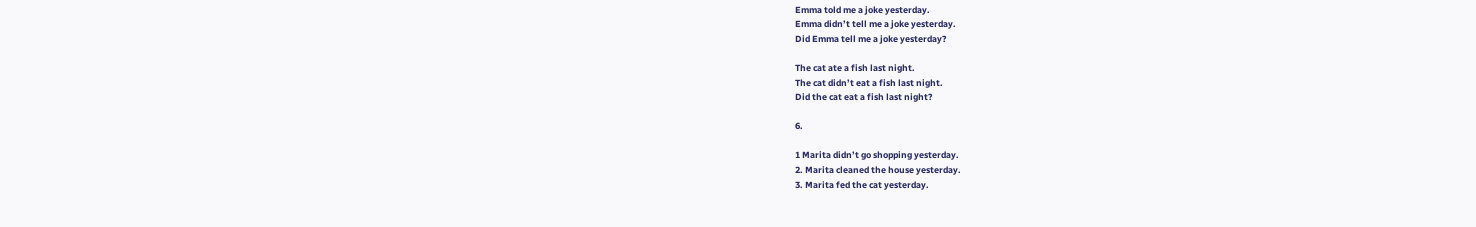Emma told me a joke yesterday.
Emma didn’t tell me a joke yesterday.
Did Emma tell me a joke yesterday?

The cat ate a fish last night.
The cat didn’t eat a fish last night.
Did the cat eat a fish last night?

6.

1 Marita didn’t go shopping yesterday.
2. Marita cleaned the house yesterday.
3. Marita fed the cat yesterday.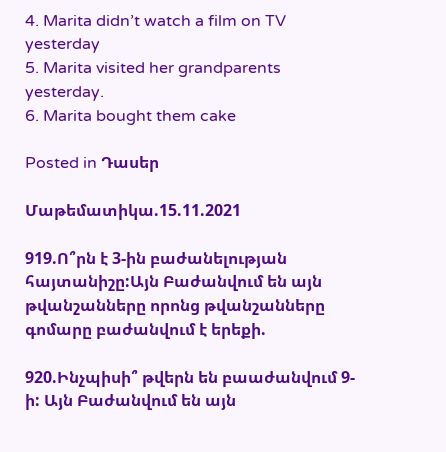4. Marita didn’t watch a film on TV yesterday
5. Marita visited her grandparents yesterday.
6. Marita bought them cake

Posted in Դասեր

Մաթեմատիկա.15.11.2021

919.Ո՞րն է 3-ին բաժանելության հայտանիշը:Այն Բաժանվում են այն թվանշանները որոնց թվանշանները գոմարը բաժանվում է երեքի.

920.Ինչպիսի՞ թվերն են բաաժանվում 9-ի: Այն Բաժանվում են այն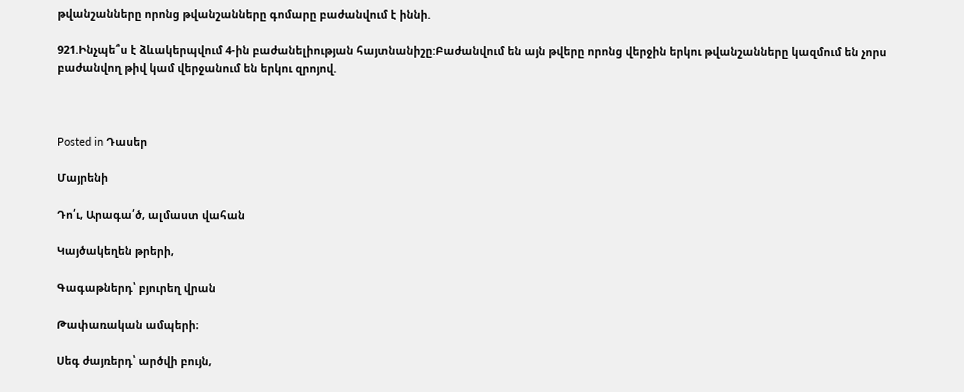թվանշանները որոնց թվանշանները գոմարը բաժանվում է իննի.

921.Ինչպե՞ս է ձևակերպվում 4-ին բաժանելիության հայտնանիշը:Բաժանվում են այն թվերը որոնց վերջին երկու թվանշանները կազմում են չորս բաժանվող թիվ կամ վերջանում են երկու զրոյով.



Posted in Դասեր

Մայրենի

Դո՛ւ, Արագա՛ծ, ալմաստ վահան

Կայծակեղեն թրերի,

Գագաթներդ՝ բյուրեղ վրան

Թափառական ամպերի։

Սեգ ժայռերդ՝ արծվի բույն,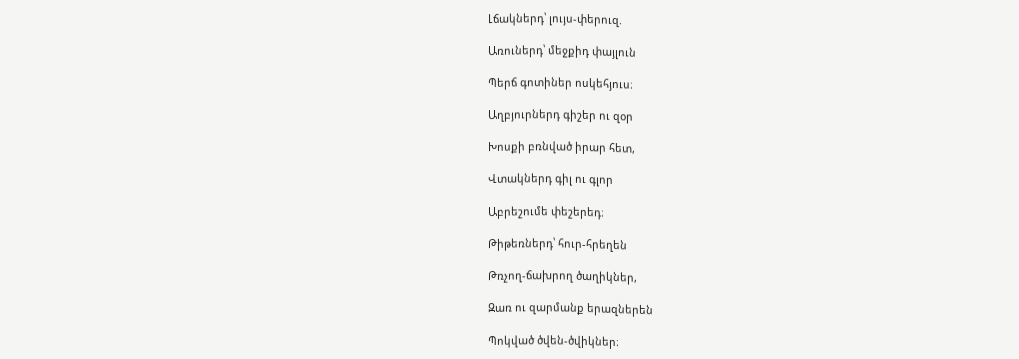Լճակներդ՝ լույս-փերուզ.

Առուներդ՝ մեջքիդ փայլուն

Պերճ գոտիներ ոսկեհյուս։

Աղբյուրներդ գիշեր ու զօր

Խոսքի բռնված իրար հետ,

Վտակներդ գիլ ու գլոր

Աբրեշումե փեշերեդ։

Թիթեռներդ՝ հուր-հրեղեն

Թռչող-ճախրող ծաղիկներ,

Զառ ու զարմանք երազներեն

Պոկված ծվեն-ծվիկներ։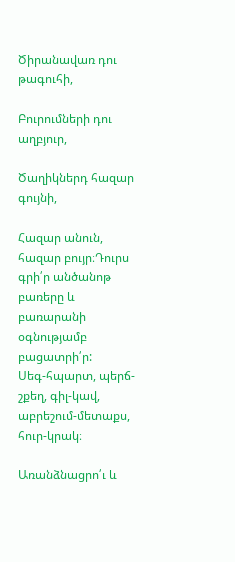Ծիրանավառ դու թագուհի,

Բուրումների դու աղբյուր,

Ծաղիկներդ հազար գույնի,

Հազար անուն, հազար բույր։Դուրս գրի՛ր անծանոթ բառերը և բառարանի օգնությամբ բացատրի՛ր:
Սեգ-հպարտ, պերճ-շքեղ, գիլ-կավ, աբրեշում-մետաքս, հուր-կրակ։

Առանձնացրո՛ւ և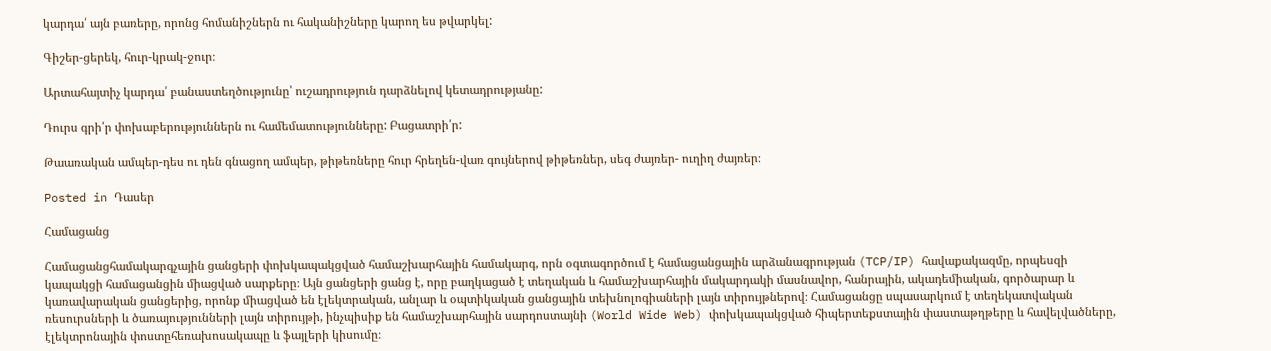կարդա՛ այն բառերը, որոնց հոմանիշներն ու հականիշները կարող ես թվարկել:

Գիշեր-ցերեկ, հուր-կրակ-ջուր։

Արտահայտիչ կարդա՛ բանաստեղծությունը՝ ուշադրություն դարձնելով կետադրությանը:

Դուրս գրի՛ր փոխաբերություններն ու համեմատությունները: Բացատրի՛ր:

Թաառական ամպեր-դես ու դեն գնացող ամպեր, թիթեռները հուր հրեղեն-վառ գույներով թիթեռներ, սեգ ժայռեր- ուղիղ ժայռեր։

Posted in Դասեր

Համացանց

Համացանցհամակարգչային ցանցերի փոխկապակցված համաշխարհային համակարգ, որն օգտագործում է համացանցային արձանագրության (TCP/IP) հավաքակազմը, որպեսզի կապակցի համացանցին միացված սարքերը։ Այն ցանցերի ցանց է, որը բաղկացած է տեղական և համաշխարհային մակարդակի մասնավոր, հանրային, ակադեմիական, գործարար և կառավարական ցանցերից, որոնք միացված են էլեկտրական, անլար և օպտիկական ցանցային տեխնոլոգիաների լայն տիրույթներով։ Համացանցը սպասարկում է տեղեկատվական ռեսուրսների և ծառայությունների լայն տիրույթի, ինչպիսիք են համաշխարհային սարդոստայնի (World Wide Web) փոխկապակցված հիպերտեքստային փաստաթղթերը և հավելվածները, էլեկտրոնային փոստըհեռախոսակապը և ֆայլերի կիսումը։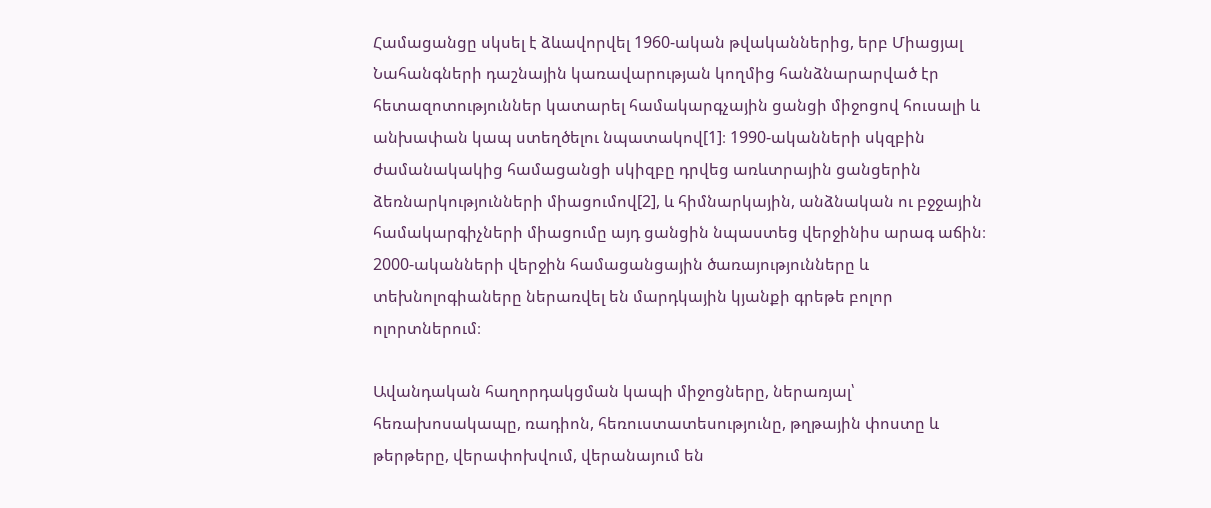Համացանցը սկսել է ձևավորվել 1960-ական թվականներից, երբ Միացյալ Նահանգների դաշնային կառավարության կողմից հանձնարարված էր հետազոտություններ կատարել համակարգչային ցանցի միջոցով հուսալի և անխափան կապ ստեղծելու նպատակով[1]։ 1990-ականների սկզբին ժամանակակից համացանցի սկիզբը դրվեց առևտրային ցանցերին ձեռնարկությունների միացումով[2], և հիմնարկային, անձնական ու բջջային համակարգիչների միացումը այդ ցանցին նպաստեց վերջինիս արագ աճին։ 2000-ականների վերջին համացանցային ծառայությունները և տեխնոլոգիաները ներառվել են մարդկային կյանքի գրեթե բոլոր ոլորտներում։

Ավանդական հաղորդակցման կապի միջոցները, ներառյալ՝ հեռախոսակապը, ռադիոն, հեռուստատեսությունը, թղթային փոստը և թերթերը, վերափոխվում, վերանայում են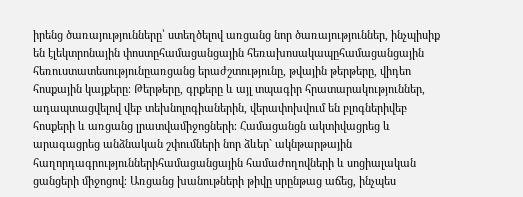իրենց ծառայությունները՝ ստեղծելով առցանց նոր ծառայություններ, ինչպիսիք են էլեկտրոնային փոստըհամացանցային հեռախոսակապըհամացանցային հեռուստատեսությունըառցանց երաժշտությունը, թվային թերթերը, վիդեո հոսքային կայքերը։ Թերթերը, գրքերը և այլ տպագիր հրատարակություններ, ադապտացվելով վեբ տեխնոլոգիաներին, վերափոխվում են բլոգներիվեբ հոսքերի և առցանց լրատվամիջոցների։ Համացանցն ակտիվացրեց և արագացրեց անձնական շփումների նոր ձևեր` ակնթարթային հաղորդագրություններիհամացանցային համաժողովների և սոցիալական ցանցերի միջոցով։ Առցանց խանութների թիվը սրընթաց աճեց, ինչպես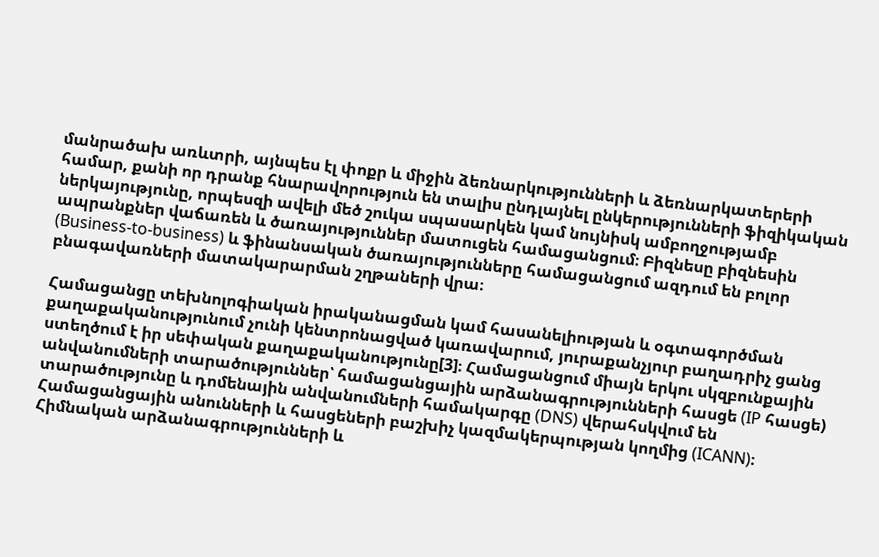մանրածախ առևտրի, այնպես էլ փոքր և միջին ձեռնարկությունների և ձեռնարկատերերի համար, քանի որ դրանք հնարավորություն են տալիս ընդլայնել ընկերությունների ֆիզիկական ներկայությունը, որպեսզի ավելի մեծ շուկա սպասարկեն կամ նույնիսկ ամբողջությամբ ապրանքներ վաճառեն և ծառայություններ մատուցեն համացանցում։ Բիզնեսը բիզնեսին (Business-to-business) և ֆինանսական ծառայությունները համացանցում ազդում են բոլոր բնագավառների մատակարարման շղթաների վրա։

Համացանցը տեխնոլոգիական իրականացման կամ հասանելիության և օգտագործման քաղաքականությունում չունի կենտրոնացված կառավարում, յուրաքանչյուր բաղադրիչ ցանց ստեղծում է իր սեփական քաղաքականությունը[3]։ Համացանցում միայն երկու սկզբունքային անվանումների տարածություններ՝ համացանցային արձանագրությունների հասցե (IP հասցե) տարածությունը և դոմենային անվանումների համակարգը (DNS) վերահսկվում են Համացանցային անունների և հասցեների բաշխիչ կազմակերպության կողմից (ICANN)։ Հիմնական արձանագրությունների և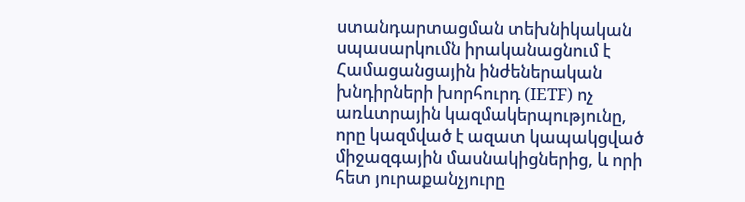ստանդարտացման տեխնիկական սպասարկումն իրականացնում է Համացանցային ինժեներական խնդիրների խորհուրդ (IETF) ոչ առևտրային կազմակերպությունը, որը կազմված է ազատ կապակցված միջազգային մասնակիցներից, և որի հետ յուրաքանչյուրը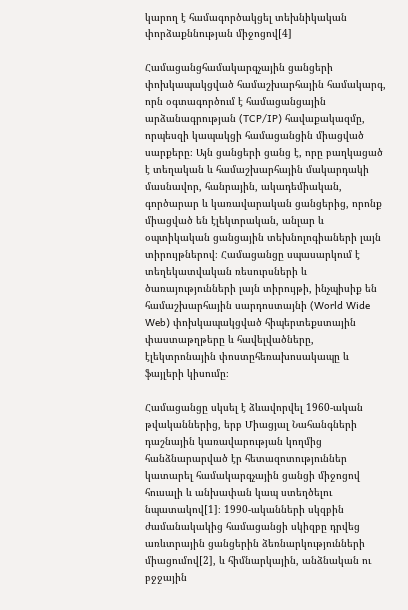կարող է համագործակցել տեխնիկական փորձաքննության միջոցով[4]

Համացանցհամակարգչային ցանցերի փոխկապակցված համաշխարհային համակարգ, որն օգտագործում է համացանցային արձանագրության (TCP/IP) հավաքակազմը, որպեսզի կապակցի համացանցին միացված սարքերը։ Այն ցանցերի ցանց է, որը բաղկացած է տեղական և համաշխարհային մակարդակի մասնավոր, հանրային, ակադեմիական, գործարար և կառավարական ցանցերից, որոնք միացված են էլեկտրական, անլար և օպտիկական ցանցային տեխնոլոգիաների լայն տիրույթներով։ Համացանցը սպասարկում է տեղեկատվական ռեսուրսների և ծառայությունների լայն տիրույթի, ինչպիսիք են համաշխարհային սարդոստայնի (World Wide Web) փոխկապակցված հիպերտեքստային փաստաթղթերը և հավելվածները, էլեկտրոնային փոստըհեռախոսակապը և ֆայլերի կիսումը։

Համացանցը սկսել է ձևավորվել 1960-ական թվականներից, երբ Միացյալ Նահանգների դաշնային կառավարության կողմից հանձնարարված էր հետազոտություններ կատարել համակարգչային ցանցի միջոցով հուսալի և անխափան կապ ստեղծելու նպատակով[1]։ 1990-ականների սկզբին ժամանակակից համացանցի սկիզբը դրվեց առևտրային ցանցերին ձեռնարկությունների միացումով[2], և հիմնարկային, անձնական ու բջջային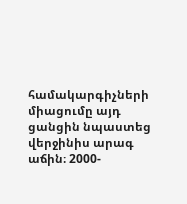համակարգիչների միացումը այդ ցանցին նպաստեց վերջինիս արագ աճին։ 2000-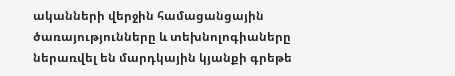ականների վերջին համացանցային ծառայությունները և տեխնոլոգիաները ներառվել են մարդկային կյանքի գրեթե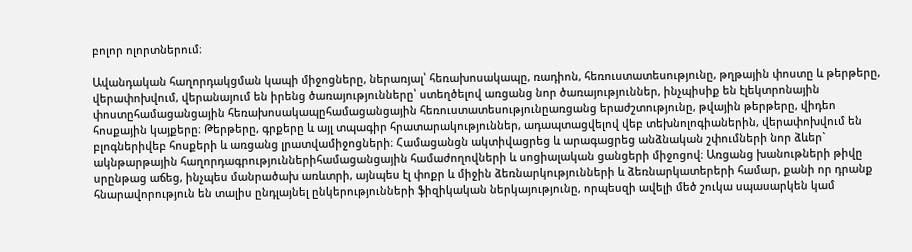բոլոր ոլորտներում։

Ավանդական հաղորդակցման կապի միջոցները, ներառյալ՝ հեռախոսակապը, ռադիոն, հեռուստատեսությունը, թղթային փոստը և թերթերը, վերափոխվում, վերանայում են իրենց ծառայությունները՝ ստեղծելով առցանց նոր ծառայություններ, ինչպիսիք են էլեկտրոնային փոստըհամացանցային հեռախոսակապըհամացանցային հեռուստատեսությունըառցանց երաժշտությունը, թվային թերթերը, վիդեո հոսքային կայքերը։ Թերթերը, գրքերը և այլ տպագիր հրատարակություններ, ադապտացվելով վեբ տեխնոլոգիաներին, վերափոխվում են բլոգներիվեբ հոսքերի և առցանց լրատվամիջոցների։ Համացանցն ակտիվացրեց և արագացրեց անձնական շփումների նոր ձևեր` ակնթարթային հաղորդագրություններիհամացանցային համաժողովների և սոցիալական ցանցերի միջոցով։ Առցանց խանութների թիվը սրընթաց աճեց, ինչպես մանրածախ առևտրի, այնպես էլ փոքր և միջին ձեռնարկությունների և ձեռնարկատերերի համար, քանի որ դրանք հնարավորություն են տալիս ընդլայնել ընկերությունների ֆիզիկական ներկայությունը, որպեսզի ավելի մեծ շուկա սպասարկեն կամ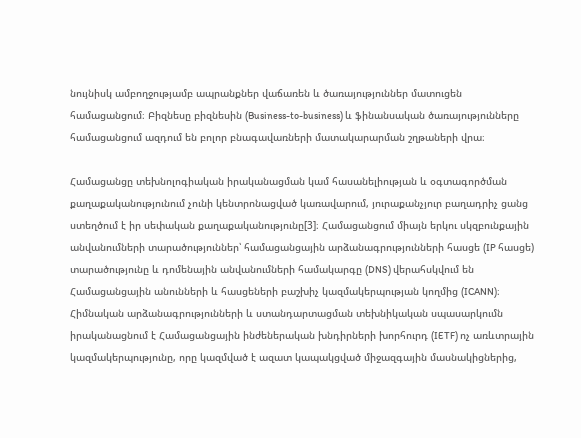նույնիսկ ամբողջությամբ ապրանքներ վաճառեն և ծառայություններ մատուցեն համացանցում։ Բիզնեսը բիզնեսին (Business-to-business) և ֆինանսական ծառայությունները համացանցում ազդում են բոլոր բնագավառների մատակարարման շղթաների վրա։

Համացանցը տեխնոլոգիական իրականացման կամ հասանելիության և օգտագործման քաղաքականությունում չունի կենտրոնացված կառավարում, յուրաքանչյուր բաղադրիչ ցանց ստեղծում է իր սեփական քաղաքականությունը[3]։ Համացանցում միայն երկու սկզբունքային անվանումների տարածություններ՝ համացանցային արձանագրությունների հասցե (IP հասցե) տարածությունը և դոմենային անվանումների համակարգը (DNS) վերահսկվում են Համացանցային անունների և հասցեների բաշխիչ կազմակերպության կողմից (ICANN)։ Հիմնական արձանագրությունների և ստանդարտացման տեխնիկական սպասարկումն իրականացնում է Համացանցային ինժեներական խնդիրների խորհուրդ (IETF) ոչ առևտրային կազմակերպությունը, որը կազմված է ազատ կապակցված միջազգային մասնակիցներից,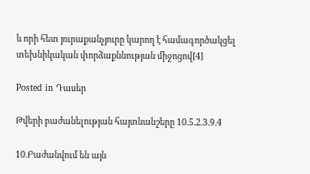և որի հետ յուրաքանչյուրը կարող է համագործակցել տեխնիկական փորձաքննության միջոցով[4]

Posted in Դասեր

Թվերի բաժանելության հայտնանշերը 10.5.2.3.9.4

10.Բաժանվում են այն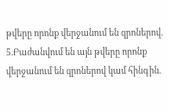թվերը որոնք վերջանում են զրոներով.
5.Բաժանվում են այն թվերը որոնք վերջանում են զրոներով կամ հինգին.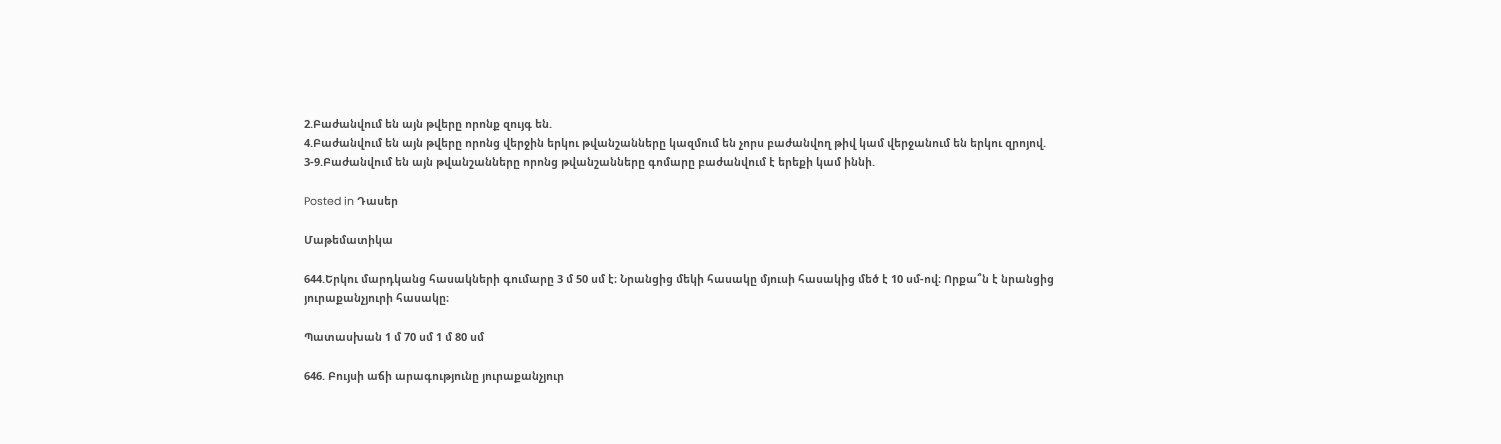2.Բաժանվում են այն թվերը որոնք զույգ են.
4.Բաժանվում են այն թվերը որոնց վերջին երկու թվանշանները կազմում են չորս բաժանվող թիվ կամ վերջանում են երկու զրոյով.
3-9.Բաժանվում են այն թվանշանները որոնց թվանշանները գոմարը բաժանվում է երեքի կամ իննի.

Posted in Դասեր

Մաթեմատիկա

644.Երկու մարդկանց հասակների գումարը 3 մ 50 սմ է։ Նրանցից մեկի հասակը մյուսի հասակից մեծ է 10 սմ-ով։ Որքա՞ն է նրանցից յուրաքանչյուրի հասակը։

Պատասխան 1 մ 70 սմ 1 մ 80 սմ

646. Բույսի աճի արագությունը յուրաքանչյուր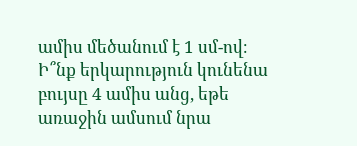ամիս մեծանում է 1 սմ-ով։ Ի՞նք երկարություն կունենա բույսը 4 ամիս անց, եթե առաջին ամսում նրա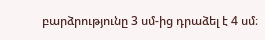բարձրությունը 3 սմ-ից դրաձել է 4 սմ։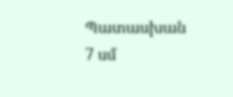Պատասխան 7 սմ